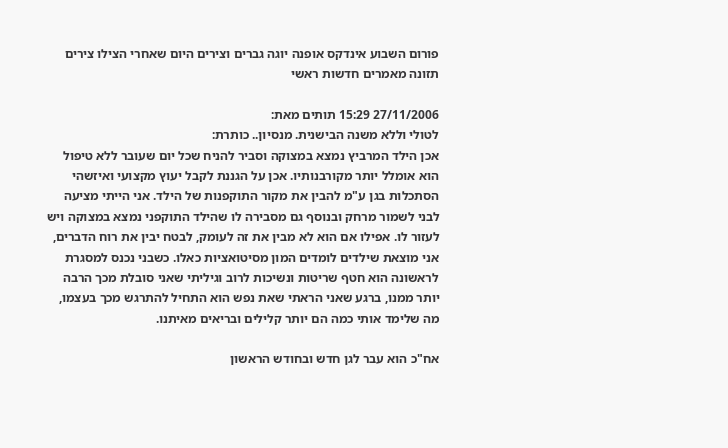פורום השבוע אינדקס אופנה יוגה גברים וצירים היום שאחרי הצילו צירים תזונה מאמרים חדשות ראשי

27/11/2006 15:29 תותים מאת:
לטולי וללא משנה הבישנית. מנסיון.. כותרת:
אכן הילד המרביץ נמצא במצוקה וסביר להניח שכל יום שעובר ללא טיפול הוא אומלל יותר מקורבנותיו. אכן על הגננת לקבל יעוץ מקצועי ואיזשהי הסתכלות בגן ע"מ להבין את מקור התוקפנות של הילד. אני הייתי מציעה לבני לשמור מרחק ובנוסף גם מסבירה לו שהילד התוקפני נמצא במצוקה ויש לעזור לו. אפילו אם הוא לא מבין את זה לעומק, לבטח יבין את רוח הדברים, אני מוצאת שילדים לומדים המון מסיטואציות כאלו. כשבני נכנס למסגרת לראשונה הוא חטף שריטות ונשיכות לרוב וגיליתי שאני סובלת מכך הרבה יותר ממנו, ברגע שאני הראתי שאת נפש הוא התחיל להתרגש מכך בעצמו, מה שלימד אותי כמה הם יותר קלילים ובריאים מאיתנו.

אח"כ הוא עבר לגן חדש ובחודש הראשון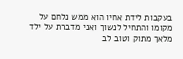בעקבות לידת אחיו הוא ממש נלחם על מקומו והתחיל לנשוך ואני מדברת על ילד מלאך מתוק וטוב לב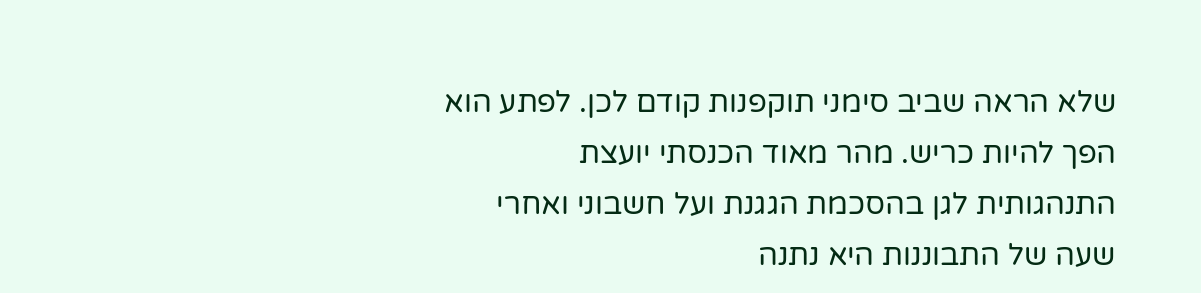שלא הראה שביב סימני תוקפנות קודם לכן. לפתע הוא הפך להיות כריש. מהר מאוד הכנסתי יועצת התנהגותית לגן בהסכמת הגגנת ועל חשבוני ואחרי שעה של התבוננות היא נתנה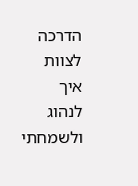הדרכה לצוות איך לנהוג ולשמחתי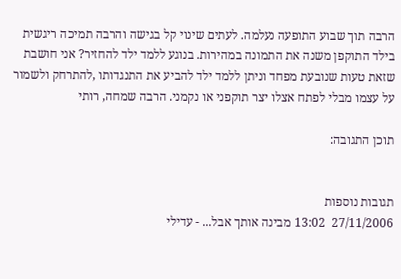הרבה תוך שבוע התופעה נעלמה. לעתים שינוי קל בגישה והרבה תמיכה ריגשית בילד התוקפן משנה את התמונה במהירות. בנוגע ללמד ילד להחזיר? אני חושבת שזאת טעות שנובעת מפחד וניתן ללמד ילד להביע את התנגדותו ,להתרחק ולשמור על עצמו מבלי לפתח אצלו יצר תוקפני או נקמני. הרבה שמחה, רותי

תוכן התגובה:


תגובות נוספות
27/11/2006  13:02 מבינה אותך אבל... - עדילי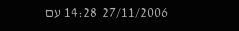27/11/2006  14:28 עם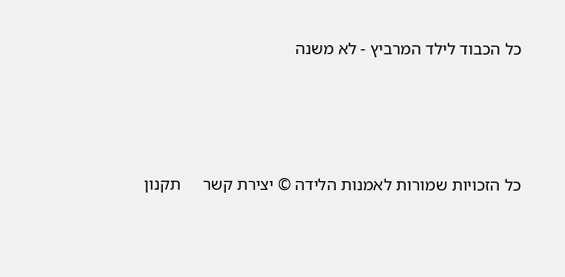כל הכבוד לילד המרביץ - לא משנה





כל הזכויות שמורות לאמנות הלידה © יצירת קשר     תקנון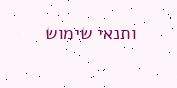ותנאי שימוש